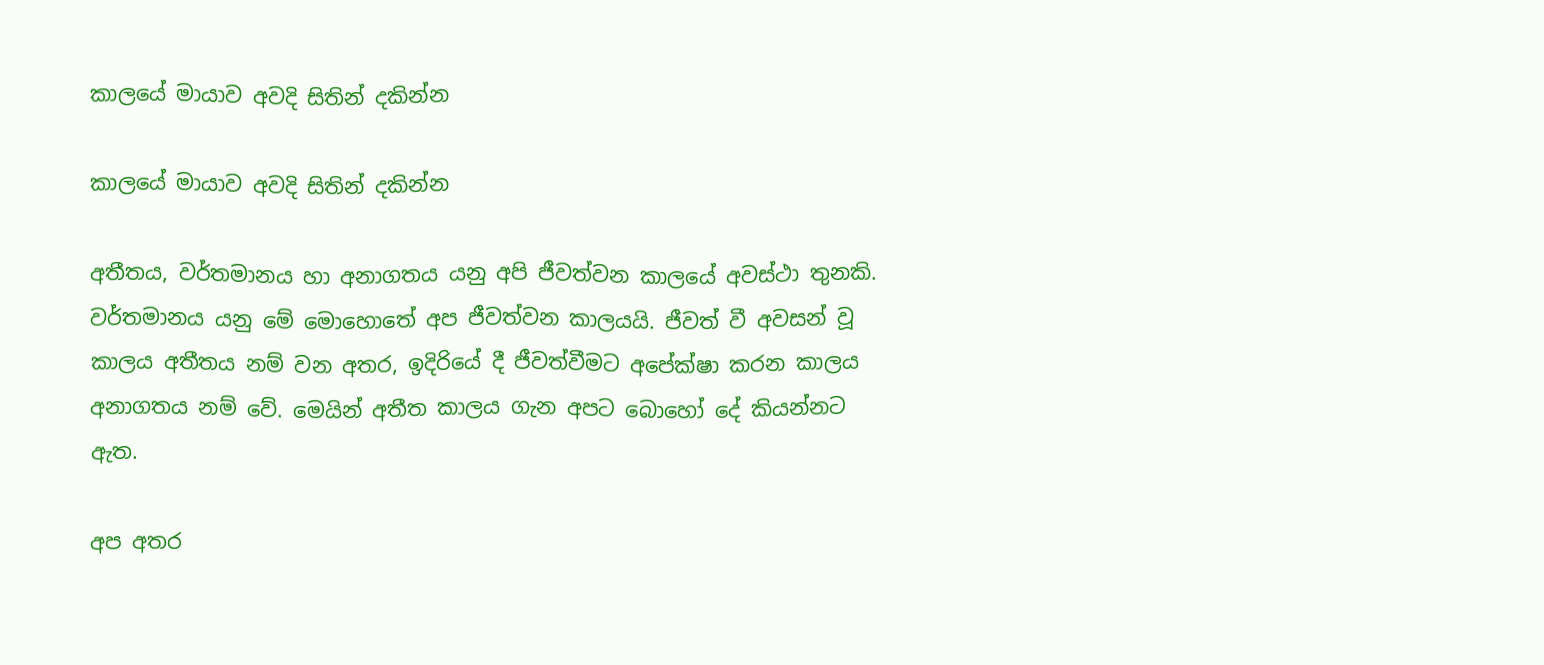කාලයේ මායාව අවදි සිතින් දකින්න

කාලයේ මායාව අවදි සිතින් දකින්න

අතීතය, වර්තමානය හා අනාගතය යනු අපි ජීවත්වන කාලයේ අවස්ථා තුනකි. වර්තමානය යනු මේ මොහොතේ අප ජීවත්වන කාලයයි. ජීවත් වී අවසන් වූ කාලය අතීතය නම් වන අතර, ඉදිරියේ දී ජීවත්වීමට අපේක්ෂා කරන කාලය අනාගතය නම් වේ. මෙයින් අතීත කාලය ගැන අපට බොහෝ දේ කියන්නට ඇත.

අප අතර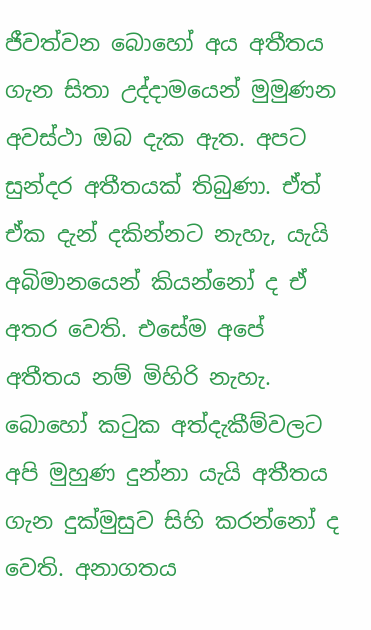ජීවත්වන බොහෝ අය අතීතය ගැන සිතා උද්දාමයෙන් මුමුණන අවස්ථා ඔබ දැක ඇත. අපට සුන්දර අතීතයක් තිබුණා. ඒත් ඒක දැන් දකින්නට නැහැ, යැයි අබිමානයෙන් කියන්නෝ ද ඒ අතර වෙති. එසේම අපේ අතීතය නම් මිහිරි නැහැ. බොහෝ කටුක අත්දැකීම්වලට අපි මුහුණ දුන්නා යැයි අතීතය ගැන දුක්මුසුව සිහි කරන්නෝ ද වෙති. අනාගතය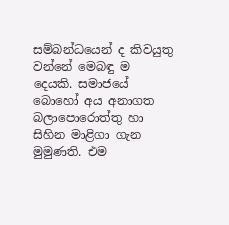සම්බන්ධයෙන් ද කිවයුතු වන්නේ මෙබඳු ම දෙයකි. සමාජයේ බොහෝ අය අනාගත බලාපොරොත්තු හා සිහින මාළිගා ගැන මුමුණති. එම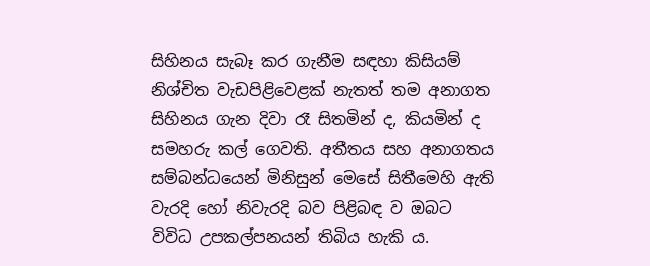සිහිනය සැබෑ කර ගැනීම සඳහා කිසියම් නිශ්චිත වැඩපිළිවෙළක් නැතත් තම අනාගත සිහිනය ගැන දිවා රෑ සිතමින් ද, කියමින් ද සමහරු කල් ගෙවති. අතීතය සහ අනාගතය සම්බන්ධයෙන් මිනිසුන් මෙසේ සිතීමෙහි ඇති වැරදි හෝ නිවැරදි බව පිළිබඳ ව ඔබට විවිධ උපකල්පනයන් තිබිය හැකි ය.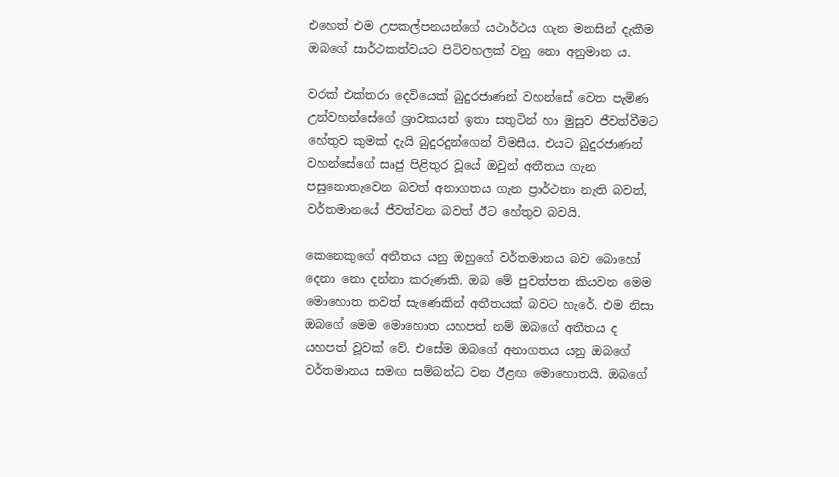එහෙත් එම උපකල්පනයන්ගේ යථාර්ථය ගැන මනසින් දැකීම ඔබගේ සාර්ථකත්වයට පිටිවහලක් වනු නො අනුමාන ය.

වරක් එක්තරා දෙවියෙක් බුදුරජාණන් වහන්සේ වෙත පැමිණ උන්වහන්සේගේ ශ්‍රාවකයන් ඉතා සතුටින් හා මුසුව ජීවත්වීමට හේතුව කුමක් දැයි බුදුරදුන්ගෙන් විමසීය. එයට බුදුරජාණන් වහන්සේගේ සෘජු පිළිතුර වූයේ ඔවුන් අතීතය ගැන පසුනොතැවෙන බවත් අනාගතය ගැන ප්‍රාර්ථනා නැති බවත්, වර්තමානයේ ජීවත්වන බවත් ඊට හේතුව බවයි.

කෙනෙකුගේ අතීතය යනු ඔහුගේ වර්තමානය බව බොහෝ දෙනා නො දන්නා කරුණකි. ඔබ මේ පුවත්පත කියවන මෙම මොහොත තවත් සැණෙකින් අතීතයක් බවට හැරේ. එම නිසා ඔබගේ මෙම මොහොත යහපත් නම් ඔබගේ අතීතය ද යහපත් වූවක් වේ. එසේම ඔබගේ අනාගතය යනු ඔබගේ වර්තමානය සමඟ සම්බන්ධ වන ඊළඟ මොහොතයි. ඔබගේ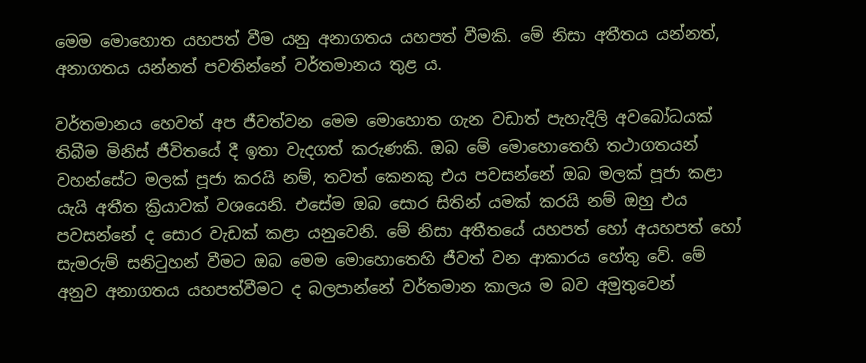මෙම මොහොත යහපත් වීම යනු අනාගතය යහපත් වීමකි. මේ නිසා අතීතය යන්නත්, අනාගතය යන්නත් පවතින්නේ වර්තමානය තුළ ය.

වර්තමානය හෙවත් අප ජීවත්වන මෙම මොහොත ගැන වඩාත් පැහැදිලි අවබෝධයක් තිබීම මිනිස් ජීවිතයේ දී ඉතා වැදගත් කරුණකි. ඔබ මේ මොහොතෙහි තථාගතයන් වහන්සේට මලක් පූජා කරයි නම්, තවත් කෙනකු එය පවසන්නේ ඔබ මලක් පූජා කළා යැයි අතීත ක්‍රියාවක් වශයෙනි. එසේම ඔබ සොර සිතින් යමක් කරයි නම් ඔහු එය පවසන්නේ ද සොර වැඩක් කළා යනුවෙනි. මේ නිසා අතීතයේ යහපත් හෝ අයහපත් හෝ සැමරුම් සනිටුහන් වීමට ඔබ මෙම මොහොතෙහි ජීවත් වන ආකාරය හේතු වේ. මේ අනුව අනාගතය යහපත්වීමට ද බලපාන්නේ වර්තමාන කාලය ම බව අමුතුවෙන්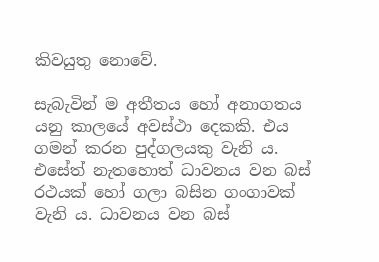කිවයුතු නොවේ.

සැබැවින් ම අතීතය හෝ අනාගතය යනු කාලයේ අවස්ථා දෙකකි. එය ගමන් කරන පුද්ගලයකු වැනි ය. එසේත් නැතහොත් ධාවනය වන බස් රථයක් හෝ ගලා බසින ගංගාවක් වැනි ය. ධාවනය වන බස්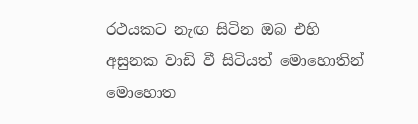රථයකට නැඟ සිටින ඔබ එහි අසුනක වාඩි වී සිටියත් මොහොතින් මොහොත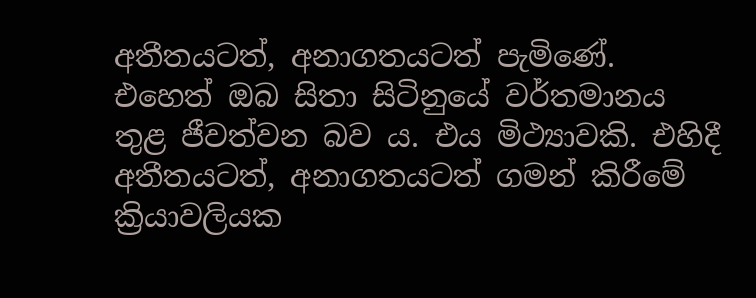අතීතයටත්, අනාගතයටත් පැමිණේ. එහෙත් ඔබ සිතා සිටිනුයේ වර්තමානය තුළ ජීවත්වන බව ය. එය මිථ්‍යාවකි. එහිදී අතීතයටත්, අනාගතයටත් ගමන් කිරීමේ ක්‍රියාවලියක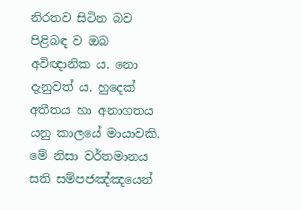නිරතව සිටින බව පිළිබඳ ව ඔබ අවිඥානික ය. නො දැනුවත් ය. හුදෙක් අතීතය හා අනාගතය යනු කාලයේ මායාවකි. මේ නිසා වර්තමානය සති සම්පජඤ්ඤයෙන්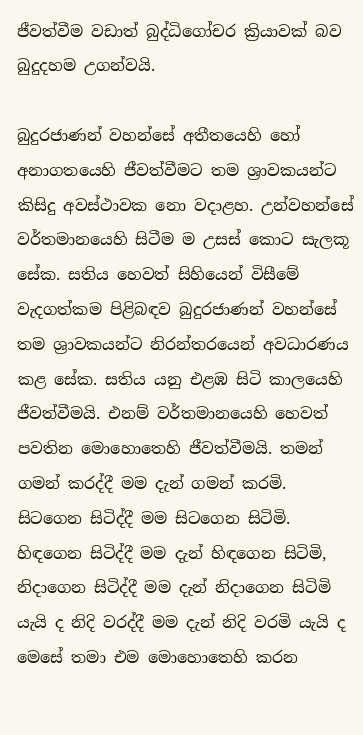ජීවත්වීම වඩාත් බුද්ධිගෝචර ක්‍රියාවක් බව බුදුදහම උගන්වයි.

බුදුරජාණන් වහන්සේ අතීතයෙහි හෝ අනාගතයෙහි ජීවත්වීමට තම ශ්‍රාවකයන්ට කිසිදු අවස්ථාවක නො වදාළහ. උන්වහන්සේ වර්තමානයෙහි සිටීම ම උසස් කොට සැලකූ සේක. සතිය හෙවත් සිහියෙන් විසීමේ වැදගත්කම පිළිබඳව බුදුරජාණන් වහන්සේ තම ශ්‍රාවකයන්ට නිරන්තරයෙන් අවධාරණය කළ සේක. සතිය යනු එළඹ සිටි කාලයෙහි ජීවත්වීමයි. එනම් වර්තමානයෙහි හෙවත් පවතින මොහොතෙහි ජීවත්වීමයි. තමන් ගමන් කරද්දී මම දැන් ගමන් කරමි. සිටගෙන සිටිද්දී මම සිටගෙන සිටිමි. හිඳගෙන සිටිද්දී මම දැන් හිඳගෙන සිටිමි, නිදාගෙන සිටිද්දී මම දැන් නිදාගෙන සිටිමි යැයි ද නිදි වරද්දී මම දැන් නිදි වරමි යැයි ද මෙසේ තමා එම මොහොතෙහි කරන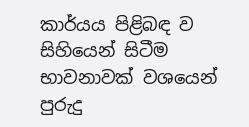කාර්යය පිළිබඳ ව සිහියෙන් සිටීම භාවනාවක් වශයෙන් පුරුදු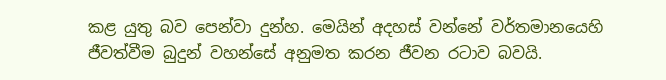කළ යුතු බව පෙන්වා දුන්හ. මෙයින් අදහස් වන්නේ වර්තමානයෙහි ජීවත්වීම බුදුන් වහන්සේ අනුමත කරන ජීවන රටාව බවයි.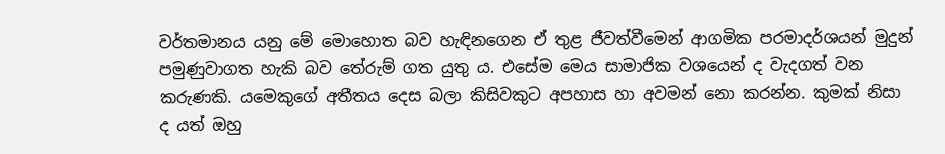වර්තමානය යනු මේ මොහොත බව හැඳිනගෙන ඒ තුළ ජීවත්වීමෙන් ආගමික පරමාදර්ශයන් මුදුන් පමුණුවාගත හැකි බව තේරුම් ගත යුතු ය. එසේම මෙය සාමාජික වශයෙන් ද වැදගත් වන කරුණකි. යමෙකුගේ අතීතය දෙස බලා කිසිවකුට අපහාස හා අවමන් නො කරන්න. කුමක් නිසා ද යත් ඔහු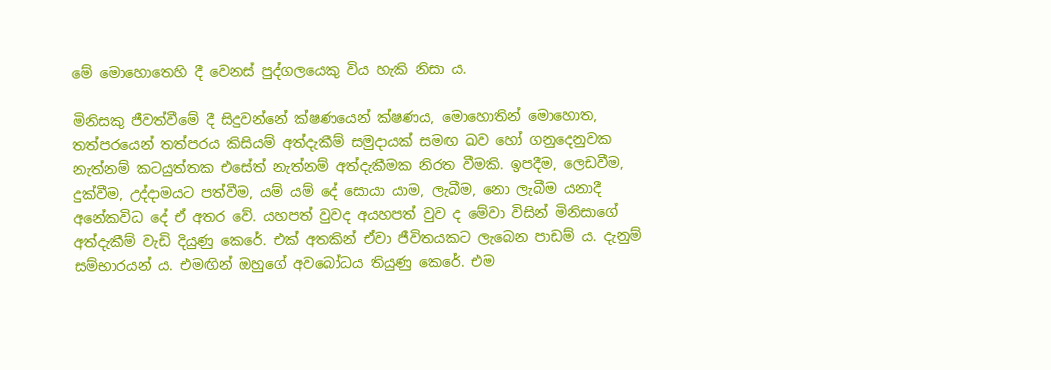මේ මොහොතෙහි දී වෙනස් පුද්ගලයෙකු විය හැකි නිසා ය.

මිනිසකු ජීවත්වීමේ දී සිදුවන්නේ ක්ෂණයෙන් ක්ෂණය, මොහොතින් මොහොත, තත්පරයෙන් තත්පරය කිසියම් අත්දැකීම් සමුදායක් සමඟ ඛව හෝ ගනුදෙනුවක නැත්නම් කටයුත්තක එසේත් නැත්නම් අත්දැකීමක නිරත වීමකි. ඉපදීම, ලෙඩවීම, දුක්වීම, උද්දාමයට පත්වීම, යම් යම් දේ සොයා යාම, ලැබීම, නො ලැබීම යනාදී අනේකවිධ දේ ඒ අතර වේ. යහපත් වුවද අයහපත් වුව ද මේවා විසින් මිනිසාගේ අත්දැකීම් වැඩි දියුණු කෙරේ. එක් අතකින් ඒවා ජීවිතයකට ලැබෙන පාඩම් ය. දැනුම් සම්භාරයන් ය. එමඟින් ඔහුගේ අවබෝධය තියුණු කෙරේ. එම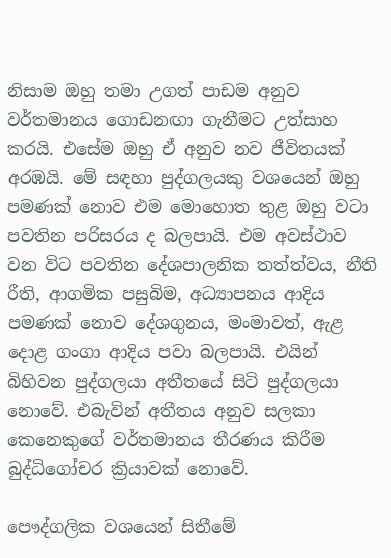නිසාම ඔහු තමා උගත් පාඩම අනුව වර්තමානය ගොඩනඟා ගැනීමට උත්සාහ කරයි. එසේම ඔහු ඒ අනුව නව ජීවිතයක් අරඹයි. මේ සඳහා පුද්ගලයකු වශයෙන් ඔහු පමණක් නොව එම මොහොත තුළ ඔහු වටා පවතින පරිසරය ද බලපායි. එම අවස්ථාව වන විට පවතින දේශපාලනික තත්ත්වය, නීති රීති, ආගමික පසුබිම, අධ්‍යාපනය ආදිය පමණක් නොව දේශගුනය, මංමාවත්, ඇළ දොළ ගංගා ආදිය පවා බලපායි. එයින් බිහිවන පුද්ගලයා අතීතයේ සිටි පුද්ගලයා නොවේ. එබැවින් අතීතය අනුව සලකා කෙනෙකුගේ වර්තමානය තීරණය කිරීම බුද්ධිගෝචර ක්‍රියාවක් නොවේ.

පෞද්ගලික වශයෙන් සිතීමේ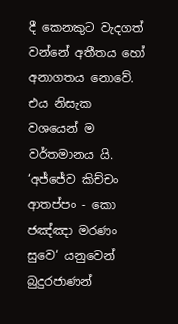දී කෙනකුට වැදගත් වන්නේ අතීතය හෝ අනාගතය නොවේ. එය නිසැක වශයෙන් ම වර්තමානය යි. ‘අජ්ජේව කිච්චං ආතප්පං - කො ජඤ්ඤා මරණං සුවෙ‘ යනුවෙන් බුදුරජාණන්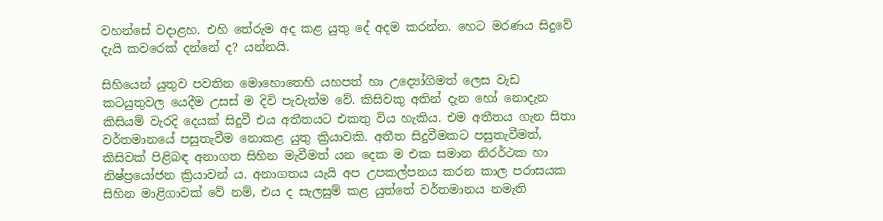වහන්සේ වදාළහ. එහි තේරුම අද කළ යුතු දේ අදම කරන්න. හෙට මරණය සිදුවේ දැයි කවරෙක් දන්නේ ද? යන්නයි.

සිහියෙන් යුතුව පවතින මොහොතෙහි යහපත් හා උද්‍යෝගිමත් ලෙස වැඩ කටයුතුවල යෙදීම උසස් ම දිවි පැවැත්ම වේ. කිසිවකු අතින් දැන හෝ නොදැන කිසියම් වැරදි දෙයක් සිදුවී එය අතීතයට එකතු විය හැකිය. එම අතීතය ගැන සිතා වර්තමානයේ පසුතැවීම නොකළ යුතු ක්‍රියාවකි. අතීත සිදුවීමකට පසුතැවීමත්, කිසිවක් පිළිබඳ අනාගත සිහින මැවීමත් යන දෙක ම එක සමාන නිරර්ථක හා නිෂ්ප්‍රයෝජන ක්‍රියාවන් ය. අනාගතය යැයි අප උපකල්පනය කරන කාල පරාසයක සිහින මාළිගාවක් වේ නම්, එය ද සැලසුම් කළ යුත්තේ වර්තමානය නමැති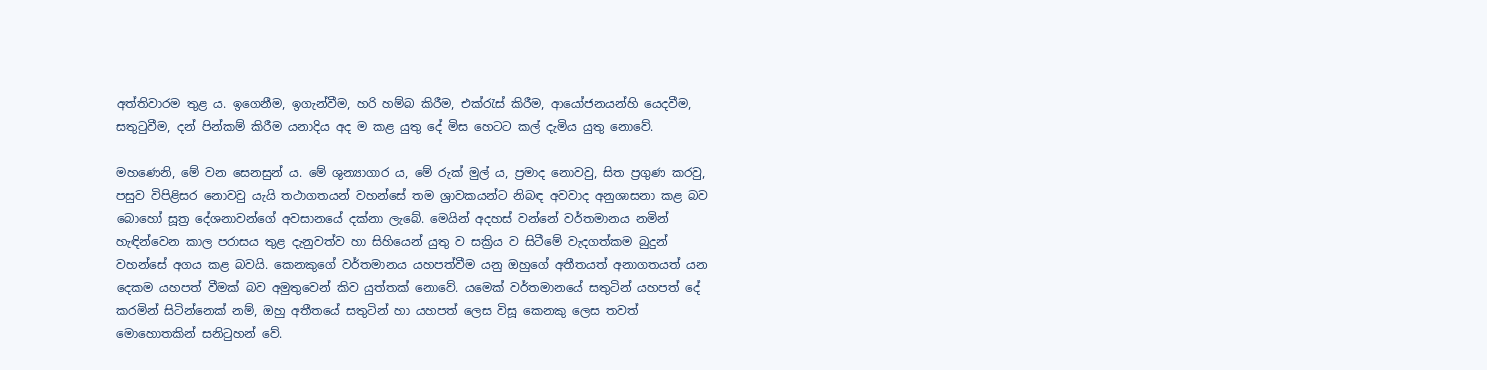අත්තිවාරම තුළ ය. ඉගෙනීම, ඉගැන්වීම, හරි හම්බ කිරීම, එක්රැස් කිරීම, ආයෝජනයන්හි යෙදවීම, සතුටුවීම, දන් පින්කම් කිරීම යනාදිය අද ම කළ යුතු දේ මිස හෙටට කල් දැමිය යුතු නොවේ.

මහණෙනි, මේ වන සෙනසුන් ය. මේ ශුන්‍යාගාර ය, මේ රුක් මුල් ය, ප්‍රමාද නොවවු, සිත ප්‍රගුණ කරවු, පසුව විපිළිසර නොවවු යැයි තථාගතයන් වහන්සේ තම ශ්‍රාවකයන්ට නිබඳ අවවාද අනුශාසනා කළ බව බොහෝ සූත්‍ර දේශනාවන්ගේ අවසානයේ දක්නා ලැබේ. මෙයින් අදහස් වන්නේ වර්තමානය නමින් හැඳින්වෙන කාල පරාසය තුළ දැනුවත්ව හා සිහියෙන් යුතු ව සක්‍රිය ව සිටීමේ වැදගත්කම බුදුන් වහන්සේ අගය කළ බවයි. කෙනකුගේ වර්තමානය යහපත්වීම යනු ඔහුගේ අතීතයත් අනාගතයත් යන දෙකම යහපත් වීමක් බව අමුතුවෙන් කිව යුත්තක් නොවේ. යමෙක් වර්තමානයේ සතුටින් යහපත් දේ කරමින් සිටින්නෙක් නම්, ඔහු අතීතයේ සතුටින් හා යහපත් ලෙස විසූ කෙනකු ලෙස තවත් මොහොතකින් සනිටුහන් වේ.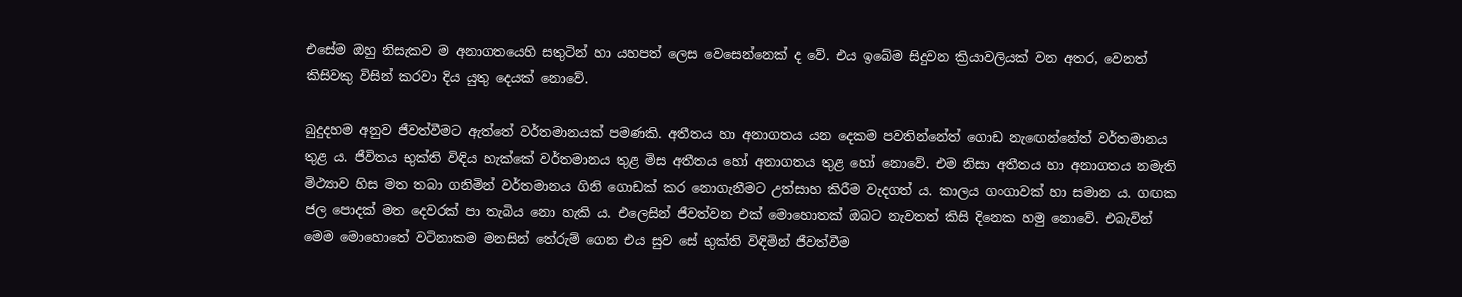එසේම ඔහු නිසැකව ම අනාගතයෙහි සතුටින් හා යහපත් ලෙස වෙසෙන්නෙක් ද වේ. එය ඉබේම සිදුවන ක්‍රියාවලියක් වන අතර, වෙනත් කිසිවකු විසින් කරවා දිය යුතු දෙයක් නොවේ.

බුදුදහම අනුව ජීවත්වීමට ඇත්තේ වර්තමානයක් පමණකි. අතීතය හා අනාගතය යන දෙකම පවතින්නේත් ගොඩ නැඟෙන්නේත් වර්තමානය තුළ ය. ජීවිතය භුක්ති විඳිය හැක්කේ වර්තමානය තුළ මිස අතීතය හෝ අනාගතය තුළ හෝ නොවේ. එම නිසා අතීතය හා අනාගතය නමැති මිථ්‍යාව හිස මත තබා ගනිමින් වර්තමානය ගිනි ගොඩක් කර නොගැනීමට උත්සාහ කිරීම වැදගත් ය. කාලය ගංගාවක් හා සමාන ය. ගඟක ජල පොදක් මත දෙවරක් පා තැබිය නො හැකි ය. එලෙසින් ජීවත්වන එක් මොහොතක් ඔබට නැවතත් කිසි දිනෙක හමු නොවේ. එබැවින් මෙම මොහොතේ වටිනාකම මනසින් තේරුම් ගෙන එය සුව සේ භුක්ති විඳිමින් ජීවත්වීම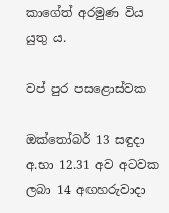කාගේත් අරමුණ විය යුතු ය.

වප් පුර පසළොස්වක

ඔක්තෝබර් 13 සඳුදා අ.භා 12.31 අව අටවක ලබා 14 අඟහරුවාදා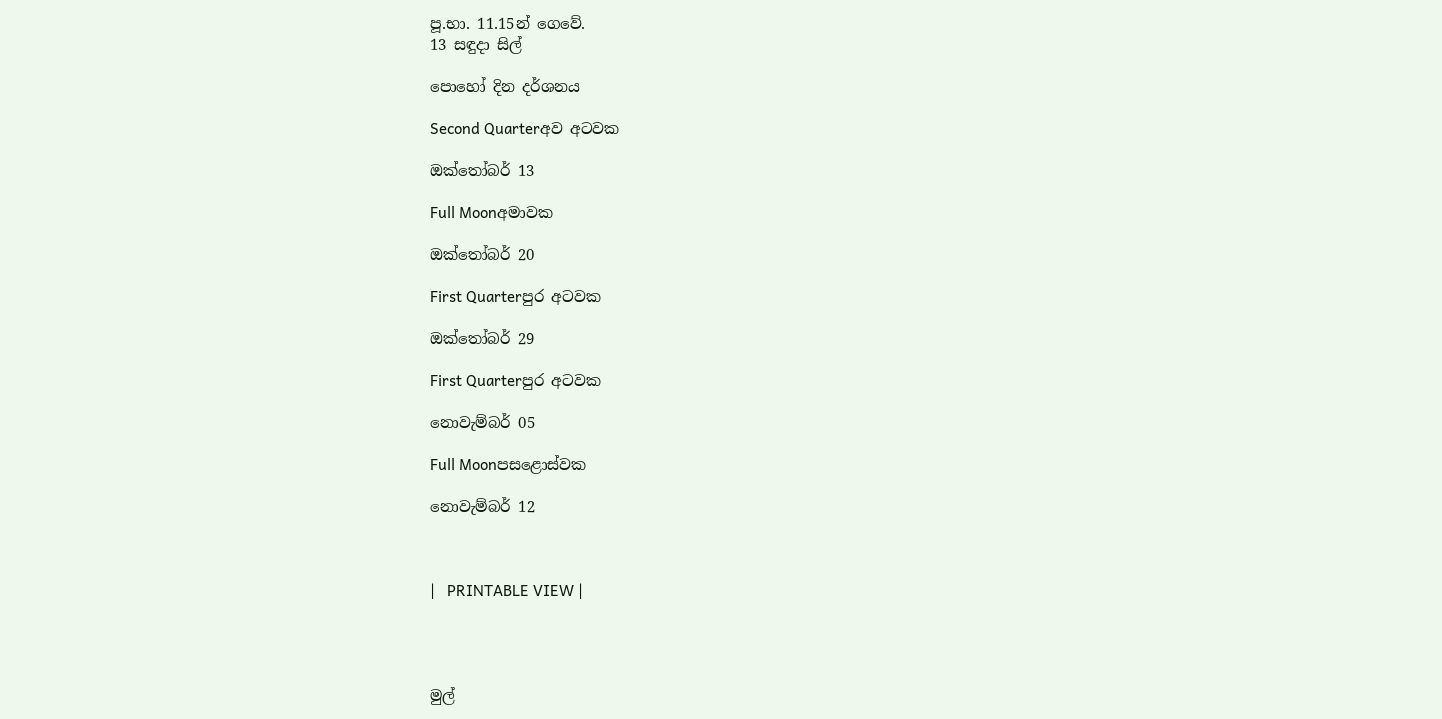පූ.භා. 11.15න් ගෙවේ.
13 සඳුදා සිල්

පොහෝ දින දර්ශනය

Second Quarterඅව අටවක

ඔක්තෝබර් 13

Full Moonඅමාවක

ඔක්තෝබර් 20

First Quarterපුර අටවක

ඔක්තෝබර් 29

First Quarterපුර අටවක

නොවැම්බර් 05

Full Moonපසළොස්වක

නොවැම්බර් 12



|   PRINTABLE VIEW |




මුල්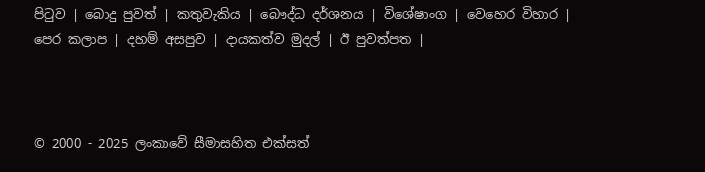පිටුව | බොදු පුවත් | කතුවැකිය | බෞද්ධ දර්ශනය | විශේෂාංග | වෙහෙර විහාර | පෙර කලාප | දහම් අසපුව | දායකත්ව මුදල් | ඊ පුවත්පත |



© 2000 - 2025 ලංකාවේ සීමාසහිත එක්සත්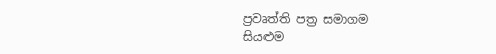ප්‍රවෘත්ති පත්‍ර සමාගම
සියළුම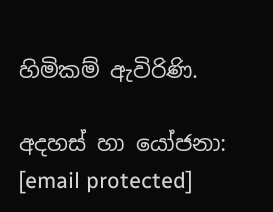හිමිකම් ඇවිරිණි.

අදහස් හා යෝජනා: [email protected]